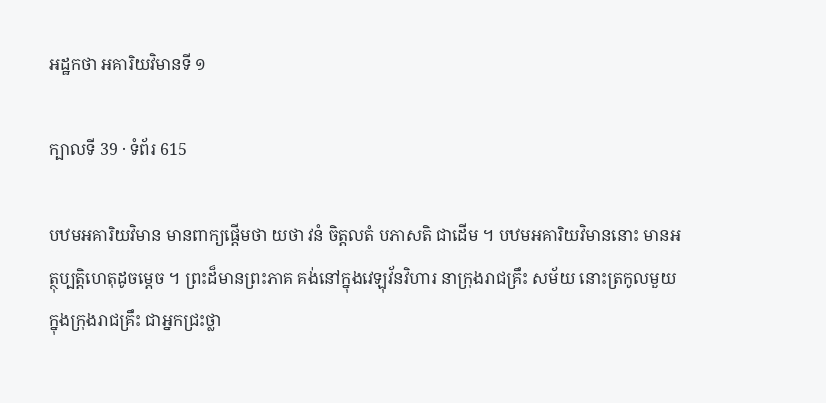អដ្ឋកថា អគារិយវិមានទី ១

ក្បាលទី 39 · ទំព័រ 615

បឋមអគារិយវិមាន មានពាក្យផ្តើមថា យថា វនំ ចិត្តលតំ បភាសតិ ជាដើម ។ បឋមអគារិយវិមាននោះ មានអត្ថុប្បត្តិហេតុដូចម្តេច ។ ព្រះដ៏មានព្រះភាគ គង់នៅក្នុងវេឡុវ័នវិហារ នាក្រុងរាជគ្រឹះ សម័យ នោះត្រកូលមួយក្នុងក្រុងរាជគ្រឹះ ជាអ្នកជ្រះថ្លា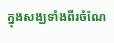ក្នុងសង្ឃទាំងពីរចំណែ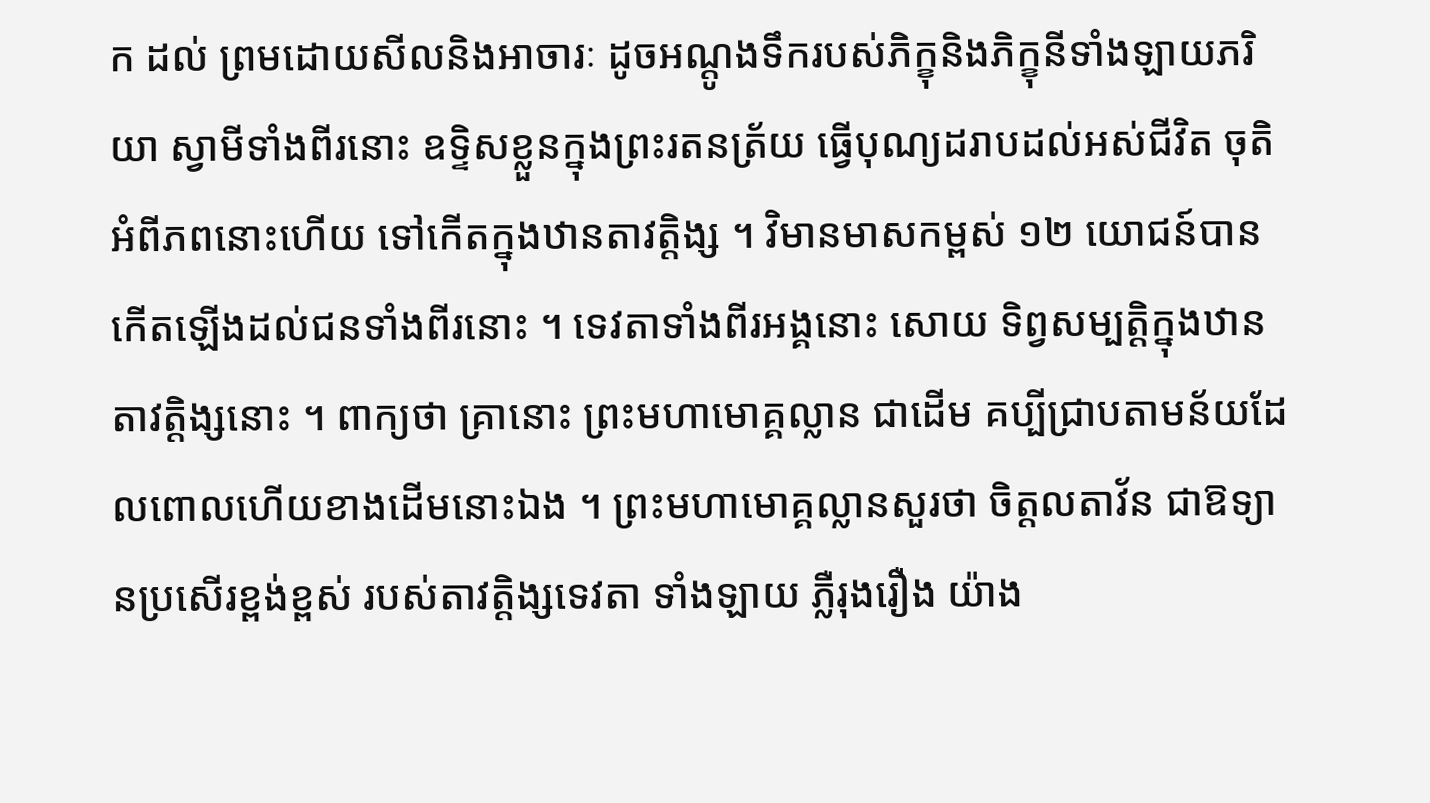ក ដល់ ព្រមដោយសីលនិងអាចារៈ ដូចអណ្តូងទឹករបស់ភិក្ខុនិងភិក្ខុនីទាំងឡាយភរិយា ស្វាមីទាំងពីរនោះ ឧទ្ទិសខ្លួនក្នុងព្រះរតនត្រ័យ ធ្វើបុណ្យដរាបដល់អស់ជីវិត ចុតិអំពីភពនោះហើយ ទៅកើតក្នុងឋានតាវត្តិង្ស ។ វិមានមាសកម្ពស់ ១២ យោជន៍បានកើតឡើងដល់ជនទាំងពីរនោះ ។ ទេវតាទាំងពីរអង្គនោះ សោយ ទិព្វសម្បត្តិក្នុងឋានតាវត្តិង្សនោះ ។ ពាក្យថា គ្រានោះ ព្រះមហាមោគ្គល្លាន ជាដើម គប្បីជ្រាបតាមន័យដែលពោលហើយខាងដើមនោះឯង ។ ព្រះមហាមោគ្គល្លានសួរថា ចិត្តលតាវ័ន ជាឱទ្យានប្រសើរខ្ពង់ខ្ពស់ របស់តាវត្តិង្សទេវតា ទាំងឡាយ ភ្លឺរុងរឿង យ៉ាង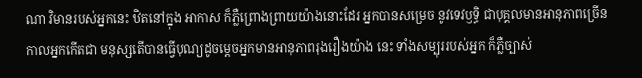ណា វិមានរបស់អ្នកនេះ ឋិតនៅក្នុង អាកាស ក៏ភ្លឺព្រោងព្រាយយ៉ាងនោះដែរ អ្នកបានសម្រេច នូវទេវឫទ្ធិ ជាបុគ្គលមានអានុភាពច្រើន កាលអ្នកកើតជា មនុស្សតើបានធ្វើបុណ្យដូចម្តេចអ្នកមានអានុភាពរុងរឿងយ៉ាង នេះ ទាំងសម្បុររបស់អ្នក ក៏ភ្លឺច្បាស់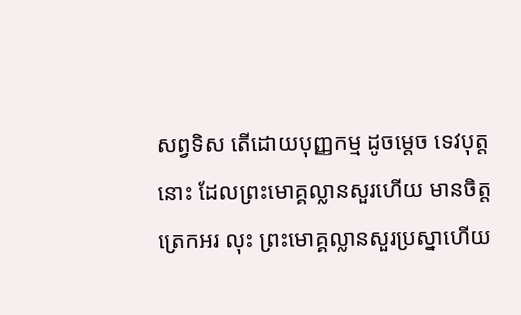សព្វទិស តើដោយបុញ្ញកម្ម ដូចម្តេច ទេវបុត្តនោះ ដែលព្រះមោគ្គល្លានសួរហើយ មានចិត្តត្រេកអរ លុះ ព្រះមោគ្គល្លានសួរប្រស្នាហើយ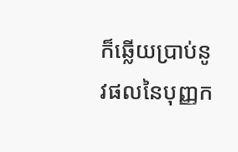ក៏ឆ្លើយប្រាប់នូវផលនៃបុញ្ញក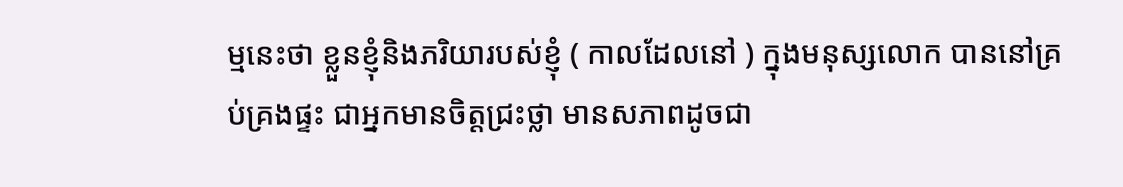ម្មនេះថា ខ្លួនខ្ញុំនិងភរិយារបស់ខ្ញុំ ( កាលដែលនៅ ) ក្នុងមនុស្សលោក បាននៅគ្រប់គ្រងផ្ទះ ជាអ្នកមានចិត្តជ្រះថ្លា មានសភាពដូចជា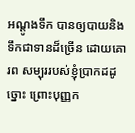អណ្តូងទឹក បានឲ្យបាយនិងទឹកជាទានដ៏ច្រើន ដោយគោរព សម្បុររបស់ខ្ញុំប្រាកដដូច្នោះ ព្រោះបុញ្ញក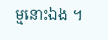ម្មនោះឯង ។